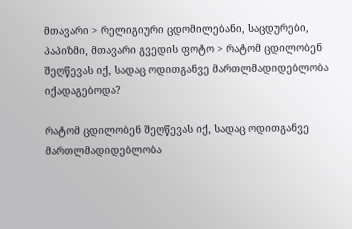მთავარი > რელიგიური ცდომილებანი, საცდურები, პაპიზმი, მთავარი გვედის ფოტო > რატომ ცდილობენ შეღწევას იქ, სადაც ოდითგანვე მართლმადიდებლობა იქადაგებოდა?

რატომ ცდილობენ შეღწევას იქ, სადაც ოდითგანვე მართლმადიდებლობა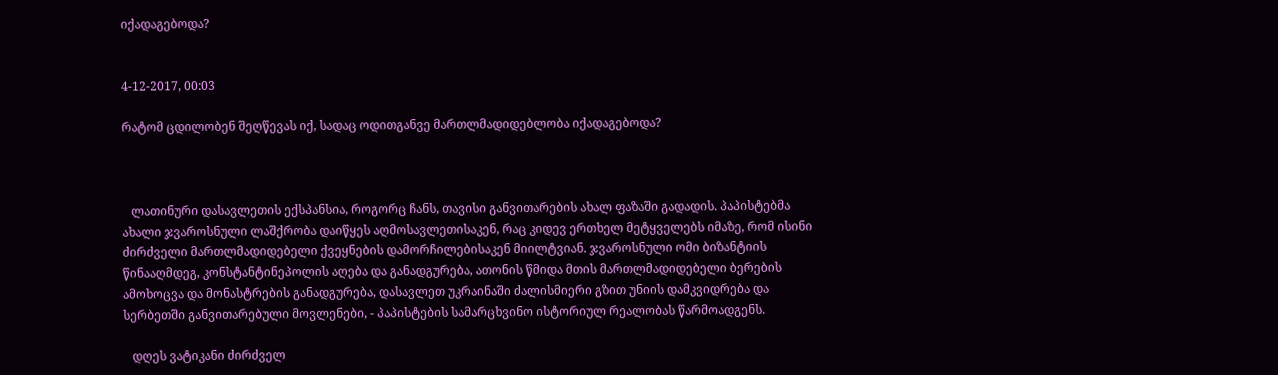იქადაგებოდა?


4-12-2017, 00:03

რატომ ცდილობენ შეღწევას იქ, სადაც ოდითგანვე მართლმადიდებლობა იქადაგებოდა?



   ლათინური დასავლეთის ექსპანსია, როგორც ჩანს, თავისი განვითარების ახალ ფაზაში გადადის. პაპისტებმა ახალი ჯვაროსნული ლაშქრობა დაიწყეს აღმოსავლეთისაკენ, რაც კიდევ ერთხელ მეტყველებს იმაზე, რომ ისინი ძირძველი მართლმადიდებელი ქვეყნების დამორჩილებისაკენ მიილტვიან. ჯვაროსნული ომი ბიზანტიის წინააღმდეგ, კონსტანტინეპოლის აღება და განადგურება, ათონის წმიდა მთის მართლმადიდებელი ბერების ამოხოცვა და მონასტრების განადგურება, დასავლეთ უკრაინაში ძალისმიერი გზით უნიის დამკვიდრება და სერბეთში განვითარებული მოვლენები, - პაპისტების სამარცხვინო ისტორიულ რეალობას წარმოადგენს.

   დღეს ვატიკანი ძირძველ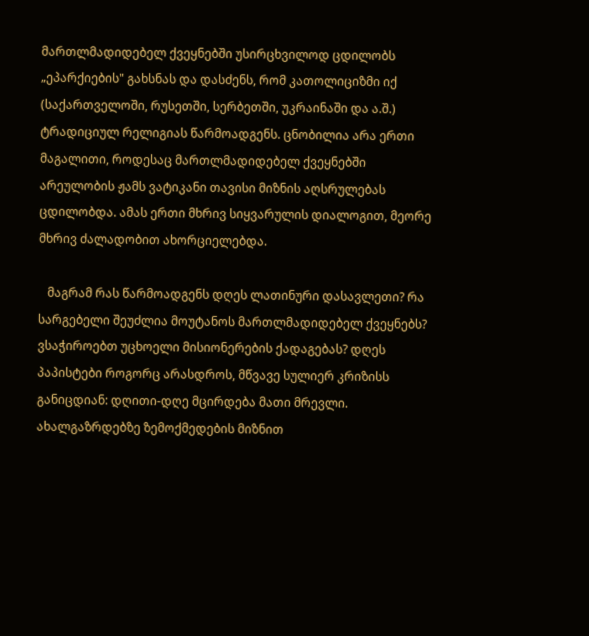მართლმადიდებელ ქვეყნებში უსირცხვილოდ ცდილობს „ეპარქიების" გახსნას და დასძენს, რომ კათოლიციზმი იქ (საქართველოში, რუსეთში, სერბეთში, უკრაინაში და ა.შ.) ტრადიციულ რელიგიას წარმოადგენს. ცნობილია არა ერთი მაგალითი, როდესაც მართლმადიდებელ ქვეყნებში არეულობის ჟამს ვატიკანი თავისი მიზნის აღსრულებას ცდილობდა. ამას ერთი მხრივ სიყვარულის დიალოგით, მეორე მხრივ ძალადობით ახორციელებდა.

   მაგრამ რას წარმოადგენს დღეს ლათინური დასავლეთი? რა სარგებელი შეუძლია მოუტანოს მართლმადიდებელ ქვეყნებს? ვსაჭიროებთ უცხოელი მისიონერების ქადაგებას? დღეს პაპისტები როგორც არასდროს, მწვავე სულიერ კრიზისს განიცდიან: დღითი-დღე მცირდება მათი მრევლი. ახალგაზრდებზე ზემოქმედების მიზნით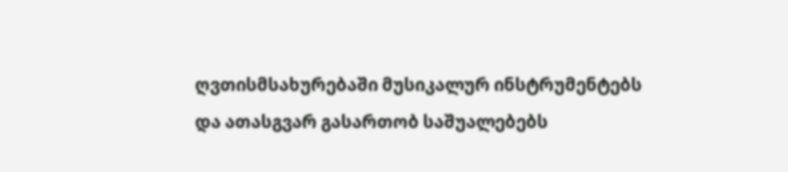ღვთისმსახურებაში მუსიკალურ ინსტრუმენტებს და ათასგვარ გასართობ საშუალებებს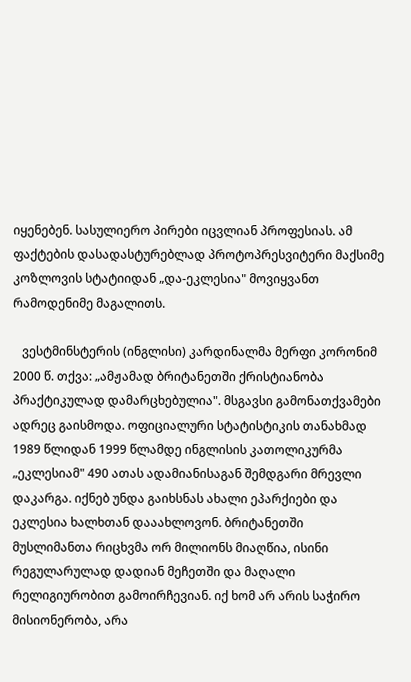იყენებენ. სასულიერო პირები იცვლიან პროფესიას. ამ ფაქტების დასადასტურებლად პროტოპრესვიტერი მაქსიმე კოზლოვის სტატიიდან „და-ეკლესია" მოვიყვანთ რამოდენიმე მაგალითს.

   ვესტმინსტერის (ინგლისი) კარდინალმა მერფი კორონიმ 2000 წ. თქვა: „ამჟამად ბრიტანეთში ქრისტიანობა პრაქტიკულად დამარცხებულია". მსგავსი გამონათქვამები ადრეც გაისმოდა. ოფიციალური სტატისტიკის თანახმად 1989 წლიდან 1999 წლამდე ინგლისის კათოლიკურმა „ეკლესიამ" 490 ათას ადამიანისაგან შემდგარი მრევლი დაკარგა. იქნებ უნდა გაიხსნას ახალი ეპარქიები და ეკლესია ხალხთან დააახლოვონ. ბრიტანეთში მუსლიმანთა რიცხვმა ორ მილიონს მიაღწია, ისინი რეგულარულად დადიან მეჩეთში და მაღალი რელიგიურობით გამოირჩევიან. იქ ხომ არ არის საჭირო მისიონერობა, არა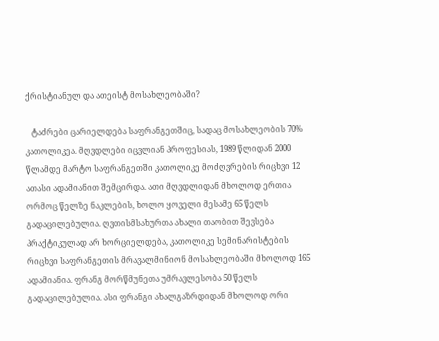ქრისტიანულ და ათეისტ მოსახლეობაში?

   ტაძრები ცარიელდება საფრანგეთშიც, სადაც მოსახლეობის 70% კათოლიკეა. მღვდლები იცვლიან პროფესიას, 1989 წლიდან 2000 წლამდე მარტო საფრანგეთში კათოლიკე მოძღვრების რიცხვი 12 ათასი ადამიანით შემცირდა. ათი მღვდლიდან მხოლოდ ერთია ორმოც წელზე ნაკლების, ხოლო ყოველი მესამე 65 წელს გადაცილებულია. ღვთისმსახურთა ახალი თაობით შევსება პრაქტიკულად არ ხორციელდება, კათოლიკე სემინარისტების რიცხვი საფრანგეთის მრავალმინიონ მოსახლეობაში მხოლოდ 165 ადამიანია. ფრანგ მორწმუნეთა უმრავლესობა 50 წელს გადაცილებულია. ასი ფრანგი ახალგაზრდიდან მხოლოდ ორი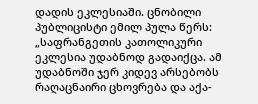დადის ეკლესიაში. ცნობილი პუბლიცისტი ემილ პულა წერს: „საფრანგეთის კათოლიკური ეკლესია უდაბნოდ გადაიქცა. ამ უდაბნოში ჯერ კიდევ არსებობს რაღაცნაირი ცხოვრება და აქა-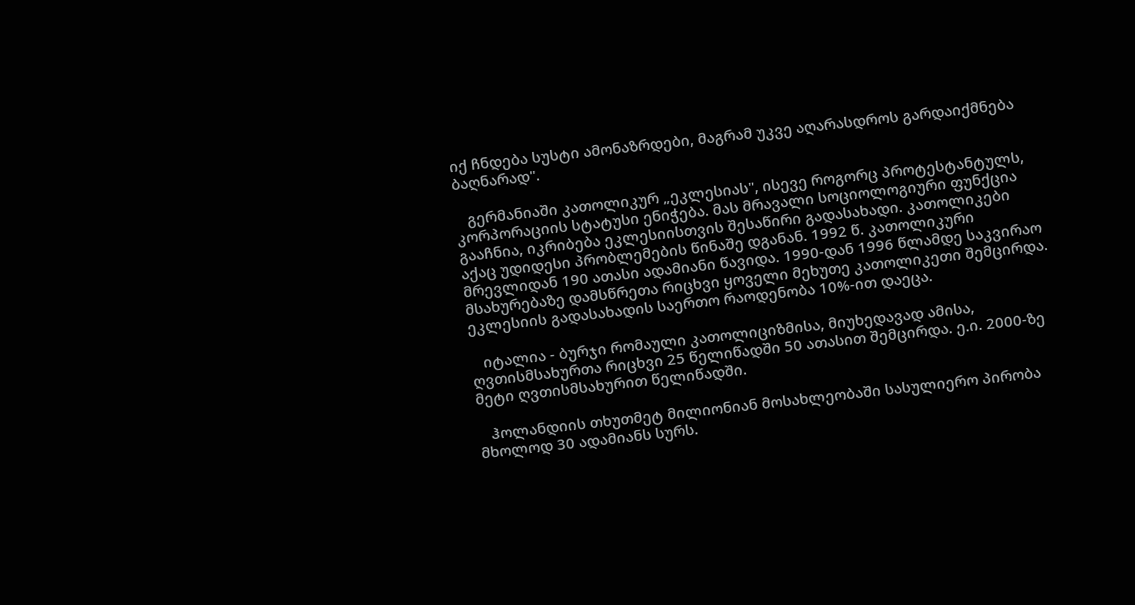იქ ჩნდება სუსტი ამონაზრდები, მაგრამ უკვე აღარასდროს გარდაიქმნება ბაღნარად".

   გერმანიაში კათოლიკურ „ეკლესიას", ისევე როგორც პროტესტანტულს, კორპორაციის სტატუსი ენიჭება. მას მრავალი სოციოლოგიური ფუნქცია გააჩნია, იკრიბება ეკლესიისთვის შესაწირი გადასახადი. კათოლიკები აქაც უდიდესი პრობლემების წინაშე დგანან. 1992 წ. კათოლიკური მრევლიდან 190 ათასი ადამიანი წავიდა. 1990-დან 1996 წლამდე საკვირაო მსახურებაზე დამსწრეთა რიცხვი ყოველი მეხუთე კათოლიკეთი შემცირდა. ეკლესიის გადასახადის საერთო რაოდენობა 10%-ით დაეცა.

   იტალია - ბურჯი რომაული კათოლიციზმისა, მიუხედავად ამისა, ღვთისმსახურთა რიცხვი 25 წელიწადში 50 ათასით შემცირდა. ე.ი. 2000-ზე მეტი ღვთისმსახურით წელიწადში.

   ჰოლანდიის თხუთმეტ მილიონიან მოსახლეობაში სასულიერო პირობა მხოლოდ 30 ადამიანს სურს.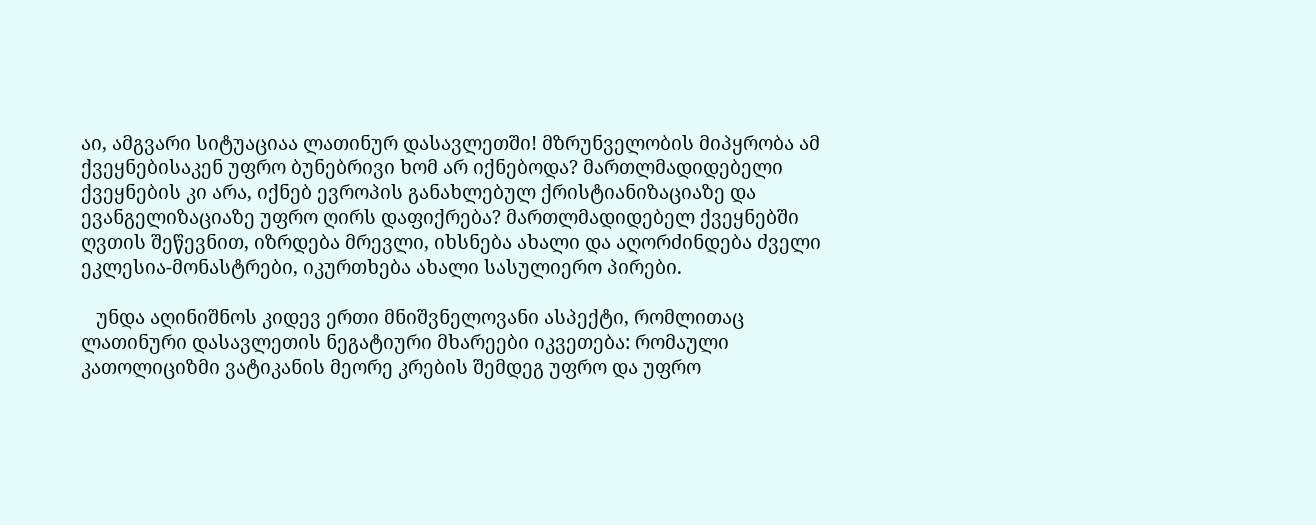აი, ამგვარი სიტუაციაა ლათინურ დასავლეთში! მზრუნველობის მიპყრობა ამ ქვეყნებისაკენ უფრო ბუნებრივი ხომ არ იქნებოდა? მართლმადიდებელი ქვეყნების კი არა, იქნებ ევროპის განახლებულ ქრისტიანიზაციაზე და ევანგელიზაციაზე უფრო ღირს დაფიქრება? მართლმადიდებელ ქვეყნებში ღვთის შეწევნით, იზრდება მრევლი, იხსნება ახალი და აღორძინდება ძველი ეკლესია-მონასტრები, იკურთხება ახალი სასულიერო პირები.

   უნდა აღინიშნოს კიდევ ერთი მნიშვნელოვანი ასპექტი, რომლითაც ლათინური დასავლეთის ნეგატიური მხარეები იკვეთება: რომაული კათოლიციზმი ვატიკანის მეორე კრების შემდეგ უფრო და უფრო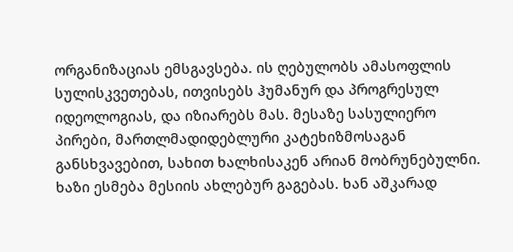ორგანიზაციას ემსგავსება. ის ღებულობს ამასოფლის სულისკვეთებას, ითვისებს ჰუმანურ და პროგრესულ იდეოლოგიას, და იზიარებს მას. მესაზე სასულიერო პირები, მართლმადიდებლური კატეხიზმოსაგან განსხვავებით, სახით ხალხისაკენ არიან მობრუნებულნი. ხაზი ესმება მესიის ახლებურ გაგებას. ხან აშკარად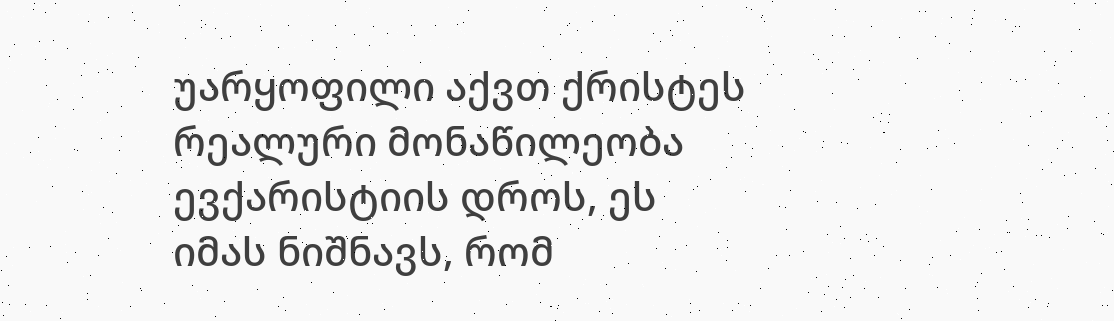უარყოფილი აქვთ ქრისტეს რეალური მონაწილეობა ევქარისტიის დროს, ეს იმას ნიშნავს, რომ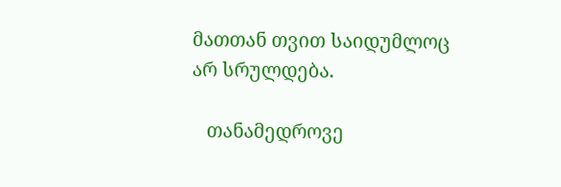მათთან თვით საიდუმლოც არ სრულდება.

   თანამედროვე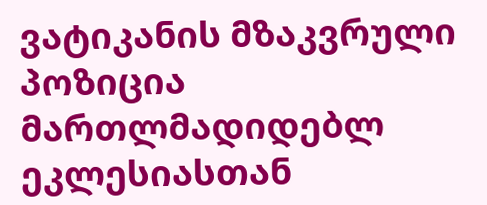ვატიკანის მზაკვრული პოზიცია მართლმადიდებლ ეკლესიასთან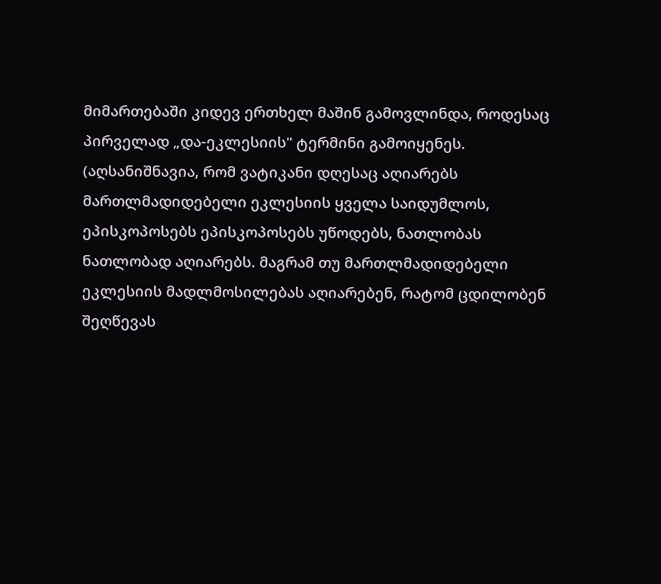მიმართებაში კიდევ ერთხელ მაშინ გამოვლინდა, როდესაც პირველად „და-ეკლესიის" ტერმინი გამოიყენეს. (აღსანიშნავია, რომ ვატიკანი დღესაც აღიარებს მართლმადიდებელი ეკლესიის ყველა საიდუმლოს, ეპისკოპოსებს ეპისკოპოსებს უწოდებს, ნათლობას ნათლობად აღიარებს. მაგრამ თუ მართლმადიდებელი ეკლესიის მადლმოსილებას აღიარებენ, რატომ ცდილობენ შეღწევას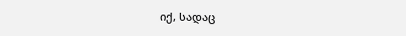იქ, სადაც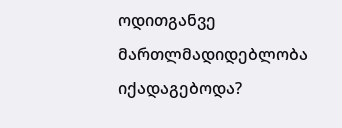ოდითგანვე მართლმადიდებლობა იქადაგებოდა?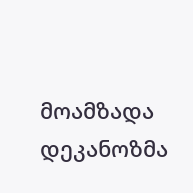მოამზადა დეკანოზმა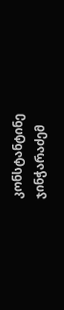კონსტანტინე ჯინჭარაძემ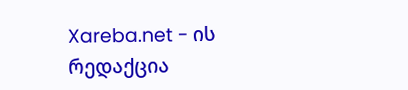Xareba.net - ის რედაქცია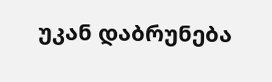უკან დაბრუნება